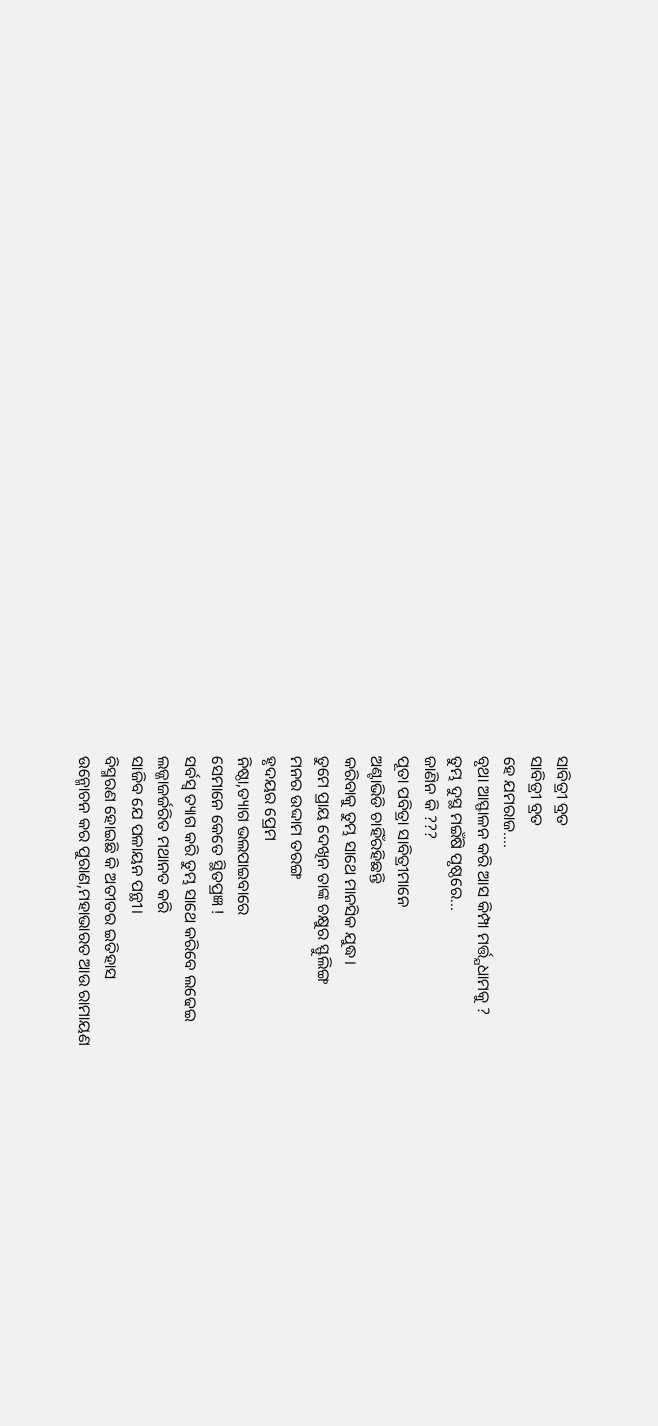ସାବିତ୍ରୀ ବ୍ରତ
ସାବିତ୍ରୀ ବ୍ରତ
ହେ ଯମରାଜ....
ବୃଥା ଆସ୍ଫାଳନ କରି ଆସ କିମ୍ପା ମର୍ତ୍ତ୍ଯଧାମକୁ ?
ତୁମ୍ଭ ଦୁସ୍ଥ ମଇଁଷି ପୃଷ୍ଠରେ...
ଜାଣିନ କି ???
ପୂତା ପବିତ୍ରା ସାବିତ୍ରୀମାନେ
ଅଣ୍ଟାଭିଡି ଚାହିଁରହିଛନ୍ତି
କରିବାକୁ ତୁମ୍ଭ ସାଥେ ମାନସିକ ଯୁଦ୍ଧ।
ତୁମେ ପ୍ରାୟ ଦେଖିନ ତାଙ୍କ ଚକ୍ଷୁର ସ୍ଫୁଲିଙ୍ଗ
ମନର ଉଦ୍ଦାମ ତରଙ୍ଗ
ହୃଦୟର ପ୍ରେମ
ନିଷ୍ଠା,ତ୍ୟାଗ ଭଲପାଇବାରେ
ସେମାନେ କେତେ ସ୍ଥିତପ୍ରଜ୍ଞ !
ସର୍ବସ୍ୱ ତ୍ୟାଗ କରି ତୁମ୍ଭ ସାଥେ କରିବେ ଲଢେଇ
ଲଜ୍ଜାଜର୍ଜରିତ ମଥାନତ କରି
ସାଜିବ ଯେ ପଳାୟନ ପନ୍ଥୀ।
ବିସ୍ମରଣ ହୋଇଛି କି ଅତୀତର ଇତିହାସ
ଉନ୍ମୋଚନ କର ପୁରାଣ,ମହାଭାରତ ଆଉ ରାମାୟଣ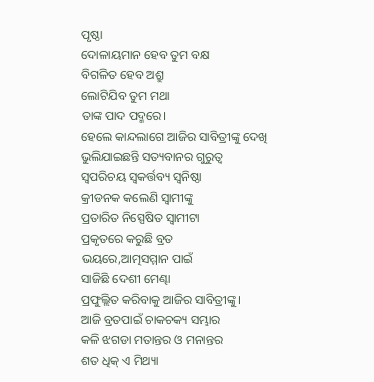ପୃଷ୍ଠା
ଦୋଳାୟମାନ ହେବ ତୁମ ବକ୍ଷ
ବିଗଳିତ ହେବ ଅଶ୍ରୁ
ଲୋଟିଯିବ ତୁମ ମଥା
ତାଙ୍କ ପାଦ ପଦ୍ମରେ।
ହେଲେ କାନ୍ଦଲାଗେ ଆଜିର ସାବିତ୍ରୀଙ୍କୁ ଦେଖି
ଭୁଲିଯାଇଛନ୍ତି ସତ୍ୟବାନର ଗୁରୁତ୍ୱ
ସ୍ୱପରିଚୟ ସ୍ୱକର୍ତ୍ତବ୍ୟ ସ୍ୱନିଷ୍ଠା
କ୍ରୀଡନକ କଲେଣି ସ୍ୱାମୀଙ୍କୁ
ପ୍ରତାରିତ ନିସ୍ପେଷିତ ସ୍ୱାମୀଟା
ପ୍ରକୃତରେ କରୁଛି ବ୍ରତ
ଭୟରେ,ଆତ୍ମସମ୍ମାନ ପାଇଁ
ସାଜିଛି ଦେଶୀ ମେଣ୍ଢା
ପ୍ରଫୁଲ୍ଲିତ କରିବାକୁ ଆଜିର ସାବିତ୍ରୀଙ୍କୁ।
ଆଜି ବ୍ରତପାଇଁ ଚାକଚକ୍ୟ ସମ୍ଭାର
କଳି ଝଗଡା ମତାନ୍ତର ଓ ମନାନ୍ତର
ଶତ ଧିକ୍ ଏ ମିଥ୍ୟା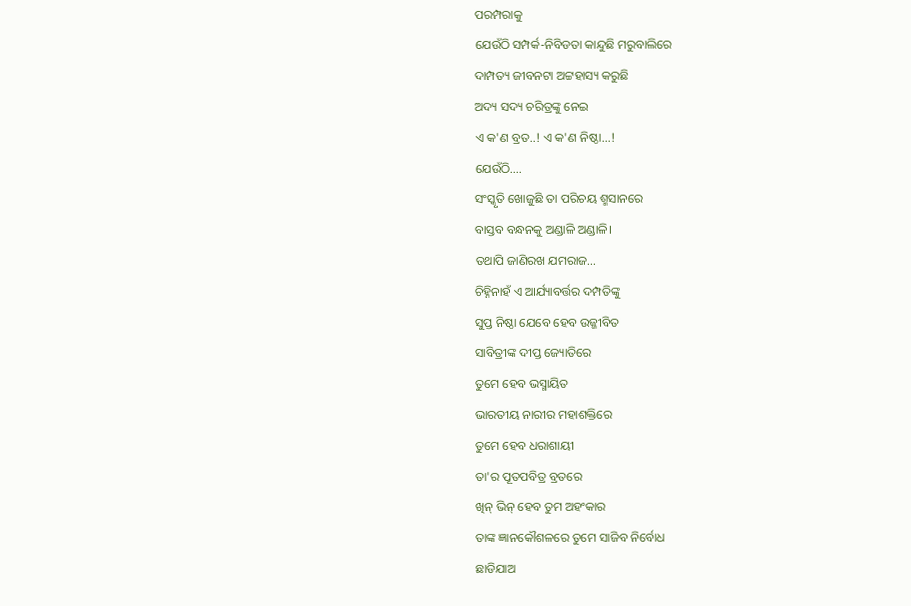ପରମ୍ପରାକୁ
ଯେଉଁଠି ସମ୍ପର୍କ-ନିବିଡତା କାନ୍ଦୁଛି ମରୁବାଲିରେ
ଦାମ୍ପତ୍ୟ ଜୀବନଟା ଅଟ୍ଟହାସ୍ୟ କରୁଛି
ଅଦ୍ୟ ସଦ୍ୟ ଚରିତ୍ରଙ୍କୁ ନେଇ
ଏ କ'ଣ ବ୍ରତ..! ଏ କ'ଣ ନିଷ୍ଠା...!
ଯେଉଁଠି....
ସଂସ୍କୃତି ଖୋଜୁଛି ତା ପରିଚୟ ଶ୍ମସାନରେ
ବାସ୍ତବ ବନ୍ଧନକୁ ଅଣ୍ଡାଳି ଅଣ୍ଡାଳି।
ତଥାପି ଜାଣିରଖ ଯମରାଜ...
ଚିହ୍ନିନାହଁ ଏ ଆର୍ଯ୍ୟାବର୍ତ୍ତର ଦମ୍ପତିଙ୍କୁ
ସୁପ୍ତ ନିଷ୍ଠା ଯେବେ ହେବ ଉଜ୍ଜୀବିତ
ସାବିତ୍ରୀଙ୍କ ଦୀପ୍ତ ଜ୍ୟୋତିରେ
ତୁମେ ହେବ ଭସ୍ମାୟିତ
ଭାରତୀୟ ନାରୀର ମହାଶକ୍ତିରେ
ତୁମେ ହେବ ଧରାଶାୟୀ
ତା'ର ପୂତପବିତ୍ର ବ୍ରତରେ
ଖିନ୍ ଭିନ୍ ହେବ ତୁମ ଅହଂକାର
ତାଙ୍କ ଜ୍ଞାନକୌଶଳରେ ତୁମେ ସାଜିବ ନିର୍ବୋଧ
ଛାଡିଯାଅ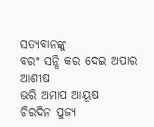ସତ୍ୟବାନଙ୍କୁ
ବରଂ ସନ୍ଧି କର ଦେଇ ଅପାର ଆଶୀଷ
ଭରି ଅମାପ ଆୟୂଷ
ଚିରଦିନ ପୁଜ୍ୟ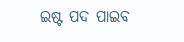ଇଷ୍ଟ ପଦ ପାଇବ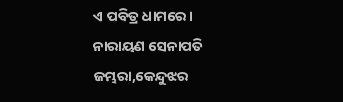ଏ ପବିତ୍ର ଧାମରେ।
ନାରାୟଣ ସେନାପତି
ଜମ୍ଭରା,କେନ୍ଦୁଝର